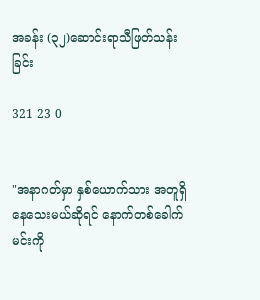အခန်း (၃၂)ဆောင်းရာသီဖြတ်သန်းခြင်း

321 23 0


"အနာဂတ်မှာ နှစ်ယောက်သား အတူရှိနေသေးမယ်ဆိုရင် နောက်တစ်ခေါက် မင်းကို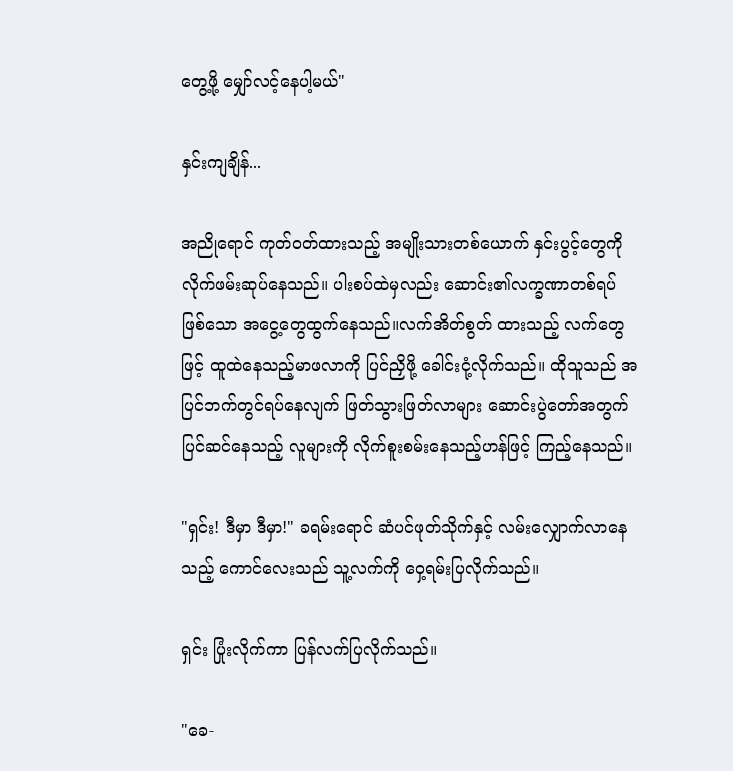တွေ့ဖို့ မျှော်လင့်နေပါ့မယ်"

နှင်းကျချိန်...

အညိုရောင် ကုတ်ဝတ်ထားသည့် အမျိုးသားတစ်ယောက် နှင်းပွင့်တွေကို လိုက်ဖမ်းဆုပ်နေသည်။ ပါးစပ်ထဲမှလည်း ဆောင်း၏လက္ခဏာတစ်ရပ် ဖြစ်သော အငွေ့တွေထွက်နေသည်။လက်အိတ်စွတ် ထားသည့် လက်တွေဖြင့် ထူထဲနေသည့်မာဖလာကို ပြင်ညှိဖို့ ခေါင်းငုံ့လိုက်သည်။ ထိုသူသည် အပြင်ဘက်တွင်ရပ်နေလျက် ဖြတ်သွားဖြတ်လာများ ဆောင်းပွဲတော်အတွက် ပြင်ဆင်နေသည့် လူများကို လိုက်စူးစမ်းနေသည့်ဟန်ဖြင့် ကြည့်နေသည်။

"ရှင်း! ဒီမှာ ဒီမှာ!" ခရမ်းရောင် ဆံပင်ဖုတ်သိုက်နှင့် လမ်းလျှောက်လာနေသည့် ကောင်လေးသည် သူ့လက်ကို ဝှေ့ရမ်းပြလိုက်သည်။

ရှင်း ပြုံးလိုက်ကာ ပြန်လက်ပြလိုက်သည်။

"ခေ-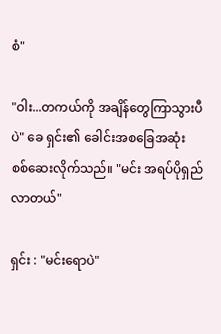စံ"

"ဝါး...တကယ်ကို အချိန်တွေကြာသွားပီပဲ" ခေ ရှင်း၏ ခေါင်းအစခြေအဆုံး စစ်ဆေးလိုက်သည်။ "မင်း အရပ်ပိုရှည်လာတယ်"

ရှင်း : "မင်းရောပဲ"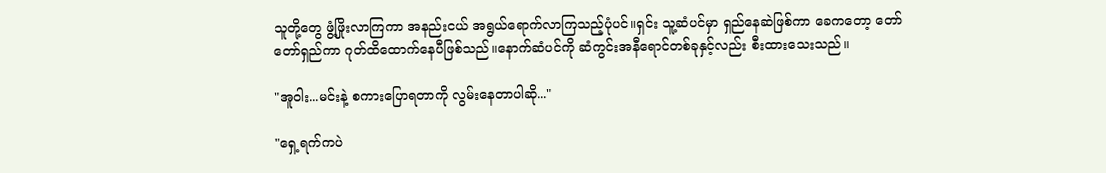သူတို့တွေ ဖွံ့ဖြိုးလာကြကာ အနည်းငယ် အရွယ်ရောက်လာကြသည့်ပုံပင်။ရှင်း သူ့ဆံပင်မှာ ရှည်နေဆဲဖြစ်ကာ ခေကတော့ တော်တော်ရှည်ကာ ဂုတ်ထိထောက်နေပီဖြစ်သည်။နောက်ဆံပင်ကို ဆံကွင်းအနီရောင်တစ်ခုနှင့်လည်း စီးထားသေးသည်။

"အူဝါး...မင်းနဲ့ စကားပြောရတာကို လွမ်းနေတာပါဆို..."

"ရှေ့ရက်ကပဲ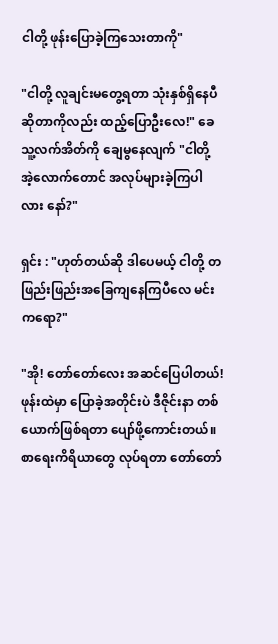ငါတို့ ဖုန်းပြောခဲ့ကြသေးတာကို"

"ငါတို့ လူချင်းမတွေ့ရတာ သုံးနှစ်ရှိနေပီဆိုတာကိုလည်း ထည့်ပြောဦးလေ!" ခေ သူ့လက်အိတ်ကို ချေမွနေလျက် "ငါတို့ အဲ့လောက်တောင် အလုပ်များခဲ့ကြပါလား နော်?"

ရှင်း : "ဟုတ်တယ်ဆို ဒါပေမယ့် ငါတို့ တဖြည်းဖြည်းအခြေကျနေကြပီလေ မင်းကရော?"

"အို! တော်တော်လေး အဆင်ပြေပါတယ်! ဖုန်းထဲမှာ ပြောခဲ့အတိုင်းပဲ ဒီဇိုင်းနာ တစ်ယောက်ဖြစ်ရတာ ပျော်ဖို့ကောင်းတယ်။စာရေးကိရိယာတွေ လုပ်ရတာ တော်တော်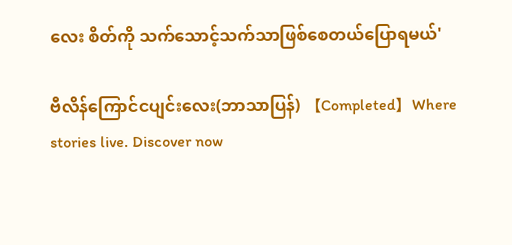လေး စိတ်ကို သက်သောင့်သက်သာဖြစ်စေတယ်ပြောရမယ်'

ဗီလိန်ကြောင်ငပျင်းလေး(ဘာသာပြန်) 【Completed】Where stories live. Discover now